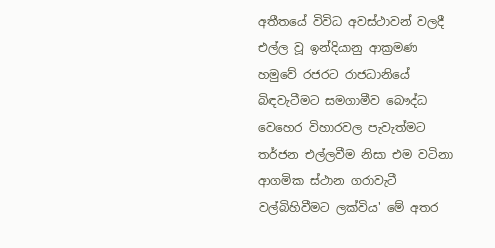අතීතයේ විවිධ අවස්ථාවන් වලදී එල්ල වූ ඉන්දියානු ආක්‍රමණ හමුවේ රජරට රාජධානියේ බිඳවැටීමට සමගාමීව බෞද්ධ වෙහෙර විහාරවල පැවැත්මට තර්ජන එල්ලවීම නිසා එම වටිනා ආගමික ස්ථාන ගරාවැටී වල්බිහිවීමට ලක්විය' මේ අතර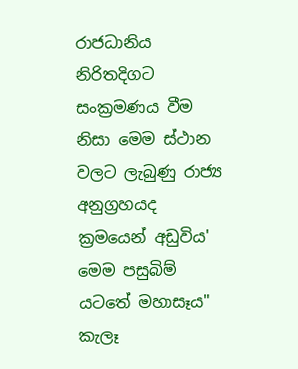රාජධානිය නිරිතදිගට සංක්‍රමණය වීම නිසා මෙම ස්ථාන වලට ලැබුණු රාජ්‍ය අනුග්‍රහයද ක්‍රමයෙන් අඩුවිය' මෙම පසුබිම් යටතේ මහාසෑය" කැලෑ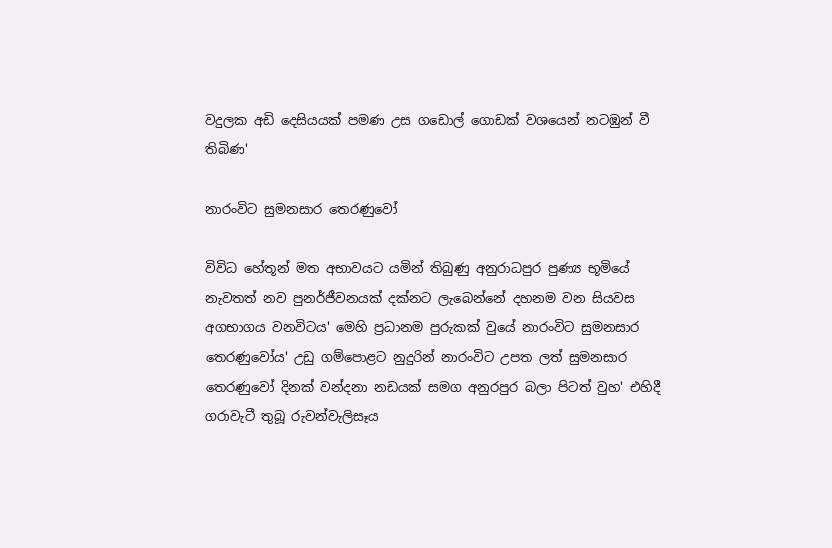වදුලක අඩි දෙසියයක් පමණ උස ගඩොල් ගොඩක් වශයෙන් නටඹුන් වී තිබිණ'

නාරංවිට සුමනසාර තෙරණුවෝ

විවිධ හේතූන් මත අභාවයට යමින් තිබුණු අනුරාධපුර පුණ්‍ය භූමියේ නැවතත් නව පුනර්ජීවනයක් දක්නට ලැබෙන්නේ දහනම වන සියවස අගභාගය වනවිටය' මෙහි ප්‍රධානම පුරුකක් වුයේ නාරංවිට සුමනසාර තෙරණුවෝය' උඩු ගම්පොළට නුදුරින් නාරංවිට උපත ලත් සුමනසාර තෙරණුවෝ දිනක් වන්දනා නඩයක් සමග අනුරපුර බලා පිටත් වුහ' එහිදී ගරාවැටී තුබූ රුවන්වැලිසෑය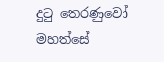දුටු තෙරණුවෝ මහත්සේ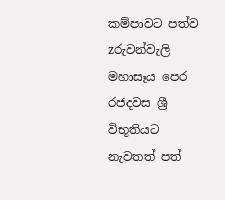කම්පාවට පත්ව zරුවන්වැලි මහාසෑය පෙර රජදවස ශ්‍රී විභූතියට නැවතත් පත්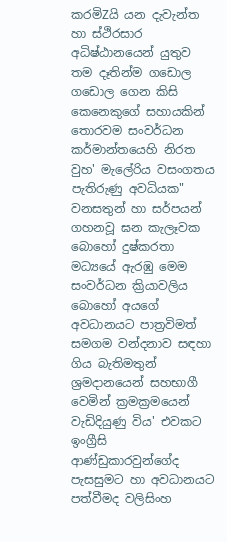කරමිZයි යන දැවැන්ත හා ස්ථිරසාර අධිෂ්ඨානයෙන් යුතුව තම දෑතින්ම ගඩොල ගඩොල ගෙන කිසි කෙනෙකුගේ සහායකින් තොරවම සංවර්ධන කර්මාන්තයෙහි නිරත වුහ' මැලේරිය වසංගතය පැතිරුණු අවධියක" වනසතුන් හා සර්පයන් ගහනවූ ඝන කැලෑවක බොහෝ දුෂ්කරතා මධ්‍යයේ ඇරඹු මෙම සංවර්ධන ක්‍රියාවලිය බොහෝ අයගේ අවධානයට පාත්‍රවිමත් සමගම වන්දනාව සඳහා ගිය බැතිමතුන් ශ්‍රමදානයෙන් සහභාගී වෙමින් ක්‍රමක්‍රමයෙන් වැඩිදියුණු විය' එවකට ඉංග්‍රීසි ආණ්ඩුකාරවුන්ගේද පැසසුමට හා අවධානයට පත්වීමද වලිසිංහ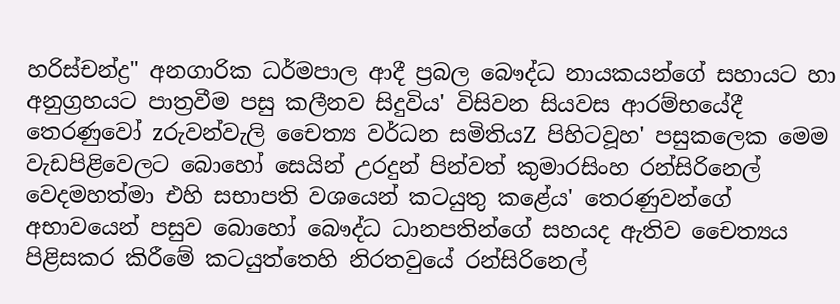හරිස්චන්ද්‍ර" අනගාරික ධර්මපාල ආදී ප්‍රබල බෞද්ධ නායකයන්ගේ සහායට හා අනුග්‍රහයට පාත්‍රවීම පසු කලීනව සිදුවිය' විසිවන සියවස ආරම්භයේදී තෙරණුවෝ zරුවන්වැලි චෛත්‍ය වර්ධන සමිතියZ පිහිටවූහ' පසුකලෙක මෙම වැඩපිළිවෙලට බොහෝ සෙයින් උරදුන් පින්වත් කුමාරසිංහ රන්සිරිනෙල් වෙදමහත්මා එහි සභාපති වශයෙන් කටයුතු කළේය' තෙරණුවන්ගේ අභාවයෙන් පසුව බොහෝ බෞද්ධ ධානපතින්ගේ සහයද ඇතිව චෛත්‍යය පිළිසකර කිරීමේ කටයුත්තෙහි නිරතවුයේ රන්සිරිනෙල්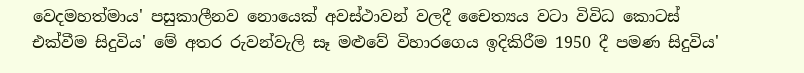වෙදමහත්මාය' පසුකාලීනව නොයෙක් අවස්ථාවන් වලදී චෛත්‍යය වටා විවිධ කොටස් එක්වීම සිදුවිය' මේ අතර රුවන්වැලි සෑ මළුවේ විහාරගෙය ඉදිකිරීම 1950 දී පමණ සිදුවිය'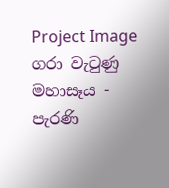Project Image ගරා වැටුණු මහාසෑය - පැරණි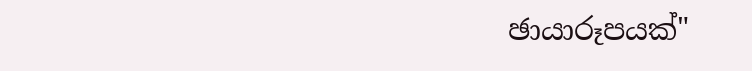ඡායාරූපයක්"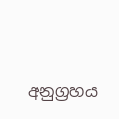අනුග්‍රහය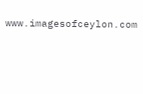www.imagesofceylon.com